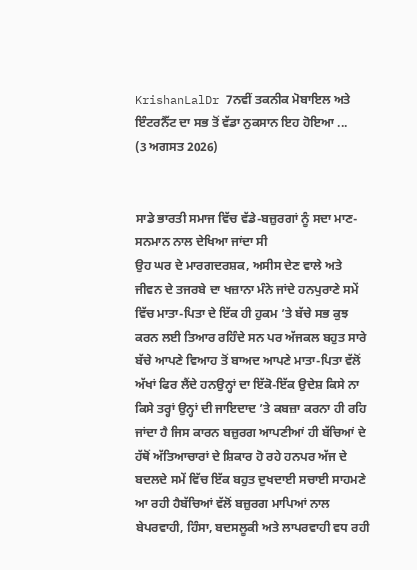KrishanLalDr 7ਨਵੀਂ ਤਕਨੀਕ ਮੋਬਾਇਲ ਅਤੇ ਇੰਟਰਨੈੱਟ ਦਾ ਸਭ ਤੋਂ ਵੱਡਾ ਨੁਕਸਾਨ ਇਹ ਹੋਇਆ ...
(3 ਅਗਸਤ 2026)


ਸਾਡੇ ਭਾਰਤੀ ਸਮਾਜ ਵਿੱਚ ਵੱਡੇ-ਬਜ਼ੁਰਗਾਂ ਨੂੰ ਸਦਾ ਮਾਣ-ਸਨਮਾਨ ਨਾਲ ਦੇਖਿਆ ਜਾਂਦਾ ਸੀ
ਉਹ ਘਰ ਦੇ ਮਾਰਗਦਰਸ਼ਕ, ਅਸੀਸ ਦੇਣ ਵਾਲੇ ਅਤੇ ਜੀਵਨ ਦੇ ਤਜਰਬੇ ਦਾ ਖਜ਼ਾਨਾ ਮੰਨੇ ਜਾਂਦੇ ਹਨਪੁਰਾਣੇ ਸਮੇਂ ਵਿੱਚ ਮਾਤਾ-ਪਿਤਾ ਦੇ ਇੱਕ ਹੀ ਹੁਕਮ ’ਤੇ ਬੱਚੇ ਸਭ ਕੁਝ ਕਰਨ ਲਈ ਤਿਆਰ ਰਹਿੰਦੇ ਸਨ ਪਰ ਅੱਜਕਲ ਬਹੁਤ ਸਾਰੇ ਬੱਚੇ ਆਪਣੇ ਵਿਆਹ ਤੋਂ ਬਾਅਦ ਆਪਣੇ ਮਾਤਾ-ਪਿਤਾ ਵੱਲੋਂ ਅੱਖਾਂ ਫਿਰ ਲੈਂਦੇ ਹਨਉਨ੍ਹਾਂ ਦਾ ਇੱਕੋ-ਇੱਕ ਉਦੇਸ਼ ਕਿਸੇ ਨਾ ਕਿਸੇ ਤਰ੍ਹਾਂ ਉਨ੍ਹਾਂ ਦੀ ਜਾਇਦਾਦ ’ਤੇ ਕਬਜ਼ਾ ਕਰਨਾ ਹੀ ਰਹਿ ਜਾਂਦਾ ਹੈ ਜਿਸ ਕਾਰਨ ਬਜ਼ੁਰਗ ਆਪਣੀਆਂ ਹੀ ਬੱਚਿਆਂ ਦੇ ਹੱਥੋਂ ਅੱਤਿਆਚਾਰਾਂ ਦੇ ਸ਼ਿਕਾਰ ਹੋ ਰਹੇ ਹਨਪਰ ਅੱਜ ਦੇ ਬਦਲਦੇ ਸਮੇਂ ਵਿੱਚ ਇੱਕ ਬਹੁਤ ਦੁਖਦਾਈ ਸਚਾਈ ਸਾਹਮਣੇ ਆ ਰਹੀ ਹੈਬੱਚਿਆਂ ਵੱਲੋਂ ਬਜ਼ੁਰਗ ਮਾਪਿਆਂ ਨਾਲ ਬੇਪਰਵਾਹੀ, ਹਿੰਸਾ, ਬਦਸਲੂਕੀ ਅਤੇ ਲਾਪਰਵਾਹੀ ਵਧ ਰਹੀ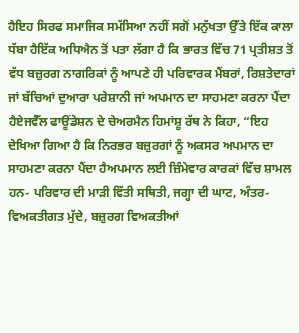ਹੈਇਹ ਸਿਰਫ ਸਮਾਜਿਕ ਸਮੱਸਿਆ ਨਹੀਂ ਸਗੋਂ ਮਨੁੱਖਤਾ ਉੱਤੇ ਇੱਕ ਕਾਲਾ ਧੱਬਾ ਹੈਇੱਕ ਅਧਿਐਨ ਤੋਂ ਪਤਾ ਲੱਗਾ ਹੈ ਕਿ ਭਾਰਤ ਵਿੱਚ 71 ਪ੍ਰਤੀਸ਼ਤ ਤੋਂ ਵੱਧ ਬਜ਼ੁਰਗ ਨਾਗਰਿਕਾਂ ਨੂੰ ਆਪਣੇ ਹੀ ਪਰਿਵਾਰਕ ਮੈਂਬਰਾਂ, ਰਿਸ਼ਤੇਦਾਰਾਂ ਜਾਂ ਬੱਚਿਆਂ ਦੁਆਰਾ ਪਰੇਸ਼ਾਨੀ ਜਾਂ ਅਪਮਾਨ ਦਾ ਸਾਹਮਣਾ ਕਰਨਾ ਪੈਂਦਾ ਹੈਏਜਵੈੱਲ ਫਾਊਂਡੇਸ਼ਨ ਦੇ ਚੇਅਰਮੈਨ ਹਿਮਾਂਸ਼ੂ ਰੱਥ ਨੇ ਕਿਹਾ, “ਇਹ ਦੇਖਿਆ ਗਿਆ ਹੈ ਕਿ ਨਿਰਭਰ ਬਜ਼ੁਰਗਾਂ ਨੂੰ ਅਕਸਰ ਅਪਮਾਨ ਦਾ ਸਾਹਮਣਾ ਕਰਨਾ ਪੈਂਦਾ ਹੈਅਪਮਾਨ ਲਈ ਜ਼ਿੰਮੇਵਾਰ ਕਾਰਕਾਂ ਵਿੱਚ ਸ਼ਾਮਲ ਹਨ- ਪਰਿਵਾਰ ਦੀ ਮਾੜੀ ਵਿੱਤੀ ਸਥਿਤੀ, ਜਗ੍ਹਾ ਦੀ ਘਾਟ, ਅੰਤਰ-ਵਿਅਕਤੀਗਤ ਮੁੱਦੇ, ਬਜ਼ੁਰਗ ਵਿਅਕਤੀਆਂ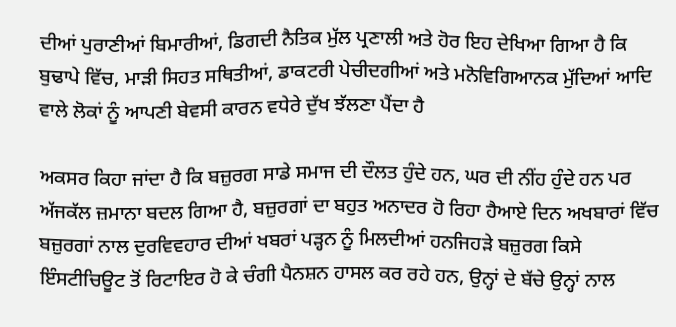ਦੀਆਂ ਪੁਰਾਣੀਆਂ ਬਿਮਾਰੀਆਂ, ਡਿਗਦੀ ਨੈਤਿਕ ਮੁੱਲ ਪ੍ਰਣਾਲੀ ਅਤੇ ਹੋਰ ਇਹ ਦੇਖਿਆ ਗਿਆ ਹੈ ਕਿ ਬੁਢਾਪੇ ਵਿੱਚ, ਮਾੜੀ ਸਿਹਤ ਸਥਿਤੀਆਂ, ਡਾਕਟਰੀ ਪੇਚੀਦਗੀਆਂ ਅਤੇ ਮਨੋਵਿਗਿਆਨਕ ਮੁੱਦਿਆਂ ਆਦਿ ਵਾਲੇ ਲੋਕਾਂ ਨੂੰ ਆਪਣੀ ਬੇਵਸੀ ਕਾਰਨ ਵਧੇਰੇ ਦੁੱਖ ਝੱਲਣਾ ਪੈਂਦਾ ਹੈ

ਅਕਸਰ ਕਿਹਾ ਜਾਂਦਾ ਹੈ ਕਿ ਬਜ਼ੁਰਗ ਸਾਡੇ ਸਮਾਜ ਦੀ ਦੌਲਤ ਹੁੰਦੇ ਹਨ, ਘਰ ਦੀ ਨੀਂਹ ਹੁੰਦੇ ਹਨ ਪਰ ਅੱਜਕੱਲ ਜ਼ਮਾਨਾ ਬਦਲ ਗਿਆ ਹੈ, ਬਜ਼ੁਰਗਾਂ ਦਾ ਬਹੁਤ ਅਨਾਦਰ ਹੋ ਰਿਹਾ ਹੈਆਏ ਦਿਨ ਅਖਬਾਰਾਂ ਵਿੱਚ ਬਜ਼ੁਰਗਾਂ ਨਾਲ ਦੁਰਵਿਵਹਾਰ ਦੀਆਂ ਖਬਰਾਂ ਪੜ੍ਹਨ ਨੂੰ ਮਿਲਦੀਆਂ ਹਨਜਿਹੜੇ ਬਜ਼ੁਰਗ ਕਿਸੇ ਇੰਸਟੀਚਿਊਟ ਤੋਂ ਰਿਟਾਇਰ ਹੋ ਕੇ ਚੰਗੀ ਪੈਨਸ਼ਨ ਹਾਸਲ ਕਰ ਰਹੇ ਹਨ, ਉਨ੍ਹਾਂ ਦੇ ਬੱਚੇ ਉਨ੍ਹਾਂ ਨਾਲ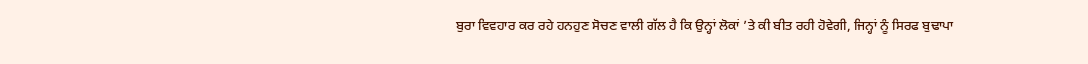ਬੁਰਾ ਵਿਵਹਾਰ ਕਰ ਰਹੇ ਹਨਹੁਣ ਸੋਚਣ ਵਾਲੀ ਗੱਲ ਹੈ ਕਿ ਉਨ੍ਹਾਂ ਲੋਕਾਂ ’ਤੇ ਕੀ ਬੀਤ ਰਹੀ ਹੋਵੇਗੀ, ਜਿਨ੍ਹਾਂ ਨੂੰ ਸਿਰਫ ਬੁਢਾਪਾ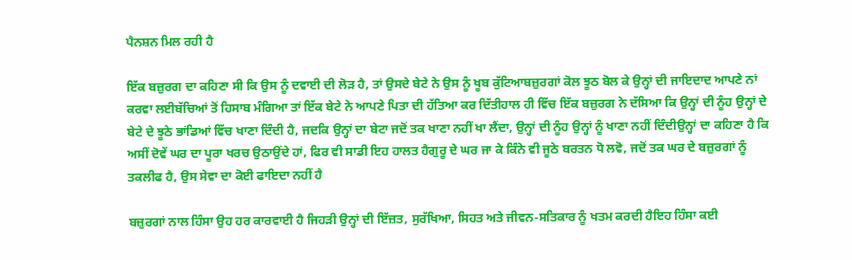ਪੈਨਸ਼ਨ ਮਿਲ ਰਹੀ ਹੈ

ਇੱਕ ਬਜ਼ੁਰਗ ਦਾ ਕਹਿਣਾ ਸੀ ਕਿ ਉਸ ਨੂੰ ਦਵਾਈ ਦੀ ਲੋੜ ਹੈ, ਤਾਂ ਉਸਦੇ ਬੇਟੇ ਨੇ ਉਸ ਨੂੰ ਖੂਬ ਕੁੱਟਿਆਬਜ਼ੁਰਗਾਂ ਕੋਲ ਝੂਠ ਬੋਲ ਕੇ ਉਨ੍ਹਾਂ ਦੀ ਜਾਇਦਾਦ ਆਪਣੇ ਨਾਂ ਕਰਵਾ ਲਈਬੱਚਿਆਂ ਤੋਂ ਹਿਸਾਬ ਮੰਗਿਆ ਤਾਂ ਇੱਕ ਬੇਟੇ ਨੇ ਆਪਣੇ ਪਿਤਾ ਦੀ ਹੱਤਿਆ ਕਰ ਦਿੱਤੀਹਾਲ ਹੀ ਵਿੱਚ ਇੱਕ ਬਜ਼ੁਰਗ ਨੇ ਦੱਸਿਆ ਕਿ ਉਨ੍ਹਾਂ ਦੀ ਨੂੰਹ ਉਨ੍ਹਾਂ ਦੇ ਬੇਟੇ ਦੇ ਝੂਠੇ ਭਾਂਡਿਆਂ ਵਿੱਚ ਖਾਣਾ ਦਿੰਦੀ ਹੈ, ਜਦਕਿ ਉਨ੍ਹਾਂ ਦਾ ਬੇਟਾ ਜਦੋਂ ਤਕ ਖਾਣਾ ਨਹੀਂ ਖਾ ਲੈਂਦਾ, ਉਨ੍ਹਾਂ ਦੀ ਨੂੰਹ ਉਨ੍ਹਾਂ ਨੂੰ ਖਾਣਾ ਨਹੀਂ ਦਿੰਦੀਉਨ੍ਹਾਂ ਦਾ ਕਹਿਣਾ ਹੈ ਕਿ ਅਸੀਂ ਦੋਵੇਂ ਘਰ ਦਾ ਪੂਰਾ ਖਰਚ ਉਠਾਉਂਦੇ ਹਾਂ, ਫਿਰ ਵੀ ਸਾਡੀ ਇਹ ਹਾਲਤ ਹੈਗੁਰੂ ਦੇ ਘਰ ਜਾ ਕੇ ਕਿੰਨੇ ਵੀ ਜੂਠੇ ਬਰਤਨ ਧੋ ਲਵੋ, ਜਦੋਂ ਤਕ ਘਰ ਦੇ ਬਜ਼ੁਰਗਾਂ ਨੂੰ ਤਕਲੀਫ ਹੈ, ਉਸ ਸੇਵਾ ਦਾ ਕੋਈ ਫਾਇਦਾ ਨਹੀਂ ਹੈ

ਬਜ਼ੁਰਗਾਂ ਨਾਲ ਹਿੰਸਾ ਉਹ ਹਰ ਕਾਰਵਾਈ ਹੈ ਜਿਹੜੀ ਉਨ੍ਹਾਂ ਦੀ ਇੱਜ਼ਤ, ਸੁਰੱਖਿਆ, ਸਿਹਤ ਅਤੇ ਜੀਵਨ-ਸਤਿਕਾਰ ਨੂੰ ਖਤਮ ਕਰਦੀ ਹੈਇਹ ਹਿੰਸਾ ਕਈ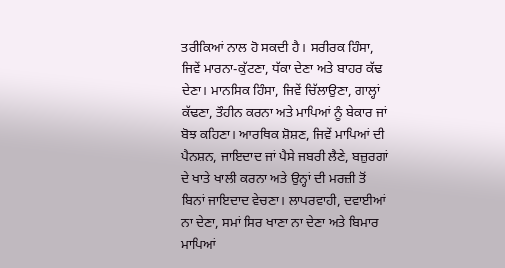ਤਰੀਕਿਆਂ ਨਾਲ ਹੋ ਸਕਦੀ ਹੈ। ਸਰੀਰਕ ਹਿੰਸਾ, ਜਿਵੇਂ ਮਾਰਨਾ-ਕੁੱਟਣਾ, ਧੱਕਾ ਦੇਣਾ ਅਤੇ ਬਾਹਰ ਕੱਢ ਦੇਣਾ। ਮਾਨਸਿਕ ਹਿੰਸਾ, ਜਿਵੇਂ ਚਿੱਲਾਉਣਾ, ਗਾਲ੍ਹਾਂ ਕੱਢਣਾ, ਤੌਹੀਨ ਕਰਨਾ ਅਤੇ ਮਾਪਿਆਂ ਨੂੰ ਬੇਕਾਰ ਜਾਂ ਬੋਝ ਕਹਿਣਾ। ਆਰਥਿਕ ਸ਼ੋਸ਼ਣ, ਜਿਵੇਂ ਮਾਪਿਆਂ ਦੀ ਪੈਨਸ਼ਨ, ਜਾਇਦਾਦ ਜਾਂ ਪੈਸੇ ਜਬਰੀ ਲੈਣੇ, ਬਜ਼ੁਰਗਾਂ ਦੇ ਖਾਤੇ ਖਾਲੀ ਕਰਨਾ ਅਤੇ ਉਨ੍ਹਾਂ ਦੀ ਮਰਜ਼ੀ ਤੋਂ ਬਿਨਾਂ ਜਾਇਦਾਦ ਵੇਚਣਾ। ਲਾਪਰਵਾਹੀ, ਦਵਾਈਆਂ ਨਾ ਦੇਣਾ, ਸਮਾਂ ਸਿਰ ਖਾਣਾ ਨਾ ਦੇਣਾ ਅਤੇ ਬਿਮਾਰ ਮਾਪਿਆਂ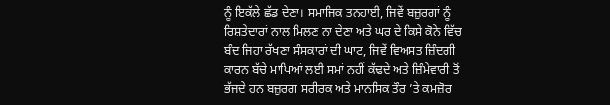ਨੂੰ ਇਕੱਲੇ ਛੱਡ ਦੇਣਾ। ਸਮਾਜਿਕ ਤਨਹਾਈ, ਜਿਵੇਂ ਬਜ਼ੁਰਗਾਂ ਨੂੰ ਰਿਸ਼ਤੇਦਾਰਾਂ ਨਾਲ ਮਿਲਣ ਨਾ ਦੇਣਾ ਅਤੇ ਘਰ ਦੇ ਕਿਸੇ ਕੋਨੇ ਵਿੱਚ ਬੰਦ ਜਿਹਾ ਰੱਖਣਾ ਸੰਸਕਾਰਾਂ ਦੀ ਘਾਟ, ਜਿਵੇਂ ਵਿਅਸਤ ਜ਼ਿੰਦਗੀ ਕਾਰਨ ਬੱਚੇ ਮਾਪਿਆਂ ਲਈ ਸਮਾਂ ਨਹੀਂ ਕੱਢਦੇ ਅਤੇ ਜ਼ਿੰਮੇਵਾਰੀ ਤੋਂ ਭੱਜਦੇ ਹਨ ਬਜ਼ੁਰਗ ਸਰੀਰਕ ਅਤੇ ਮਾਨਸਿਕ ਤੌਰ ’ਤੇ ਕਮਜ਼ੋਰ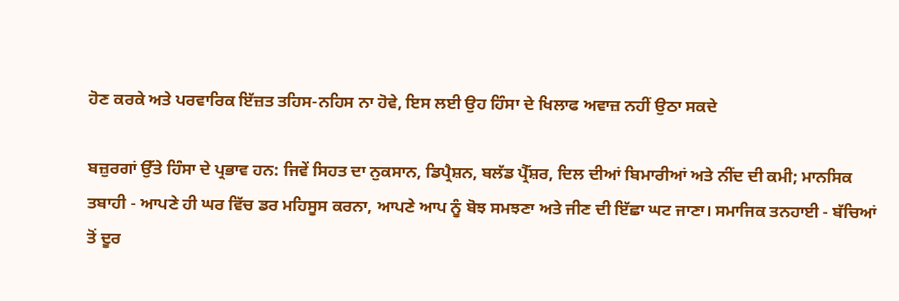ਹੋਣ ਕਰਕੇ ਅਤੇ ਪਰਵਾਰਿਕ ਇੱਜ਼ਤ ਤਹਿਸ-ਨਹਿਸ ਨਾ ਹੋਵੇ, ਇਸ ਲਈ ਉਹ ਹਿੰਸਾ ਦੇ ਖਿਲਾਫ ਅਵਾਜ਼ ਨਹੀਂ ਉਠਾ ਸਕਦੇ

ਬਜ਼ੁਰਗਾਂ ਉੱਤੇ ਹਿੰਸਾ ਦੇ ਪ੍ਰਭਾਵ ਹਨ: ਜਿਵੇਂ ਸਿਹਤ ਦਾ ਨੁਕਸਾਨ, ਡਿਪ੍ਰੈਸ਼ਨ, ਬਲੱਡ ਪ੍ਰੈੱਸ਼ਰ, ਦਿਲ ਦੀਆਂ ਬਿਮਾਰੀਆਂ ਅਤੇ ਨੀਂਦ ਦੀ ਕਮੀ; ਮਾਨਸਿਕ ਤਬਾਹੀ - ਆਪਣੇ ਹੀ ਘਰ ਵਿੱਚ ਡਰ ਮਹਿਸੂਸ ਕਰਨਾ, ਆਪਣੇ ਆਪ ਨੂੰ ਬੋਝ ਸਮਝਣਾ ਅਤੇ ਜੀਣ ਦੀ ਇੱਛਾ ਘਟ ਜਾਣਾ। ਸਮਾਜਿਕ ਤਨਹਾਈ - ਬੱਚਿਆਂ ਤੋਂ ਦੂਰ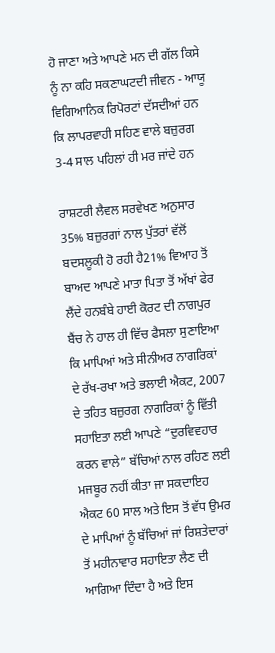ਹੋ ਜਾਣਾ ਅਤੇ ਆਪਣੇ ਮਨ ਦੀ ਗੱਲ ਕਿਸੇ ਨੂੰ ਨਾ ਕਹਿ ਸਕਣਾਘਟਦੀ ਜੀਵਨ - ਆਯੂ ਵਿਗਿਆਨਿਕ ਰਿਪੋਰਟਾਂ ਦੱਸਦੀਆਂ ਹਨ ਕਿ ਲਾਪਰਵਾਹੀ ਸਹਿਣ ਵਾਲੇ ਬਜ਼ੁਰਗ 3-4 ਸਾਲ ਪਹਿਲਾਂ ਹੀ ਮਰ ਜਾਂਦੇ ਹਨ

ਰਾਸ਼ਟਰੀ ਲੈਵਲ ਸਰਵੇਖਣ ਅਨੁਸਾਰ 35% ਬਜ਼ੁਰਗਾਂ ਨਾਲ ਪੁੱਤਰਾਂ ਵੱਲੋਂ ਬਦਸਲੂਕੀ ਹੋ ਰਹੀ ਹੈ21% ਵਿਆਹ ਤੋਂ ਬਾਅਦ ਆਪਣੇ ਮਾਤਾ ਪਿਤਾ ਤੋਂ ਅੱਖਾਂ ਫੇਰ ਲੈਂਦੇ ਹਨਬੰਬੇ ਹਾਈ ਕੋਰਟ ਦੀ ਨਾਗਪੁਰ ਬੈਂਚ ਨੇ ਹਾਲ ਹੀ ਵਿੱਚ ਫੈਸਲਾ ਸੁਣਾਇਆ ਕਿ ਮਾਪਿਆਂ ਅਤੇ ਸੀਨੀਅਰ ਨਾਗਰਿਕਾਂ ਦੇ ਰੱਖ-ਰਖਾ ਅਤੇ ਭਲਾਈ ਐਕਟ, 2007 ਦੇ ਤਹਿਤ ਬਜ਼ੁਰਗ ਨਾਗਰਿਕਾਂ ਨੂੰ ਵਿੱਤੀ ਸਹਾਇਤਾ ਲਈ ਆਪਣੇ “ਦੁਰਵਿਵਹਾਰ ਕਰਨ ਵਾਲੇ” ਬੱਚਿਆਂ ਨਾਲ ਰਹਿਣ ਲਈ ਮਜਬੂਰ ਨਹੀਂ ਕੀਤਾ ਜਾ ਸਕਦਾਇਹ ਐਕਟ 60 ਸਾਲ ਅਤੇ ਇਸ ਤੋਂ ਵੱਧ ਉਮਰ ਦੇ ਮਾਪਿਆਂ ਨੂੰ ਬੱਚਿਆਂ ਜਾਂ ਰਿਸ਼ਤੇਦਾਰਾਂ ਤੋਂ ਮਹੀਨਾਵਾਰ ਸਹਾਇਤਾ ਲੈਣ ਦੀ ਆਗਿਆ ਦਿੰਦਾ ਹੈ ਅਤੇ ਇਸ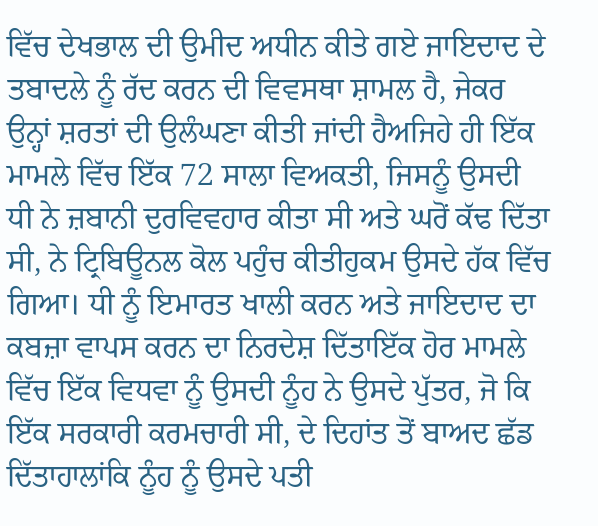ਵਿੱਚ ਦੇਖਭਾਲ ਦੀ ਉਮੀਦ ਅਧੀਨ ਕੀਤੇ ਗਏ ਜਾਇਦਾਦ ਦੇ ਤਬਾਦਲੇ ਨੂੰ ਰੱਦ ਕਰਨ ਦੀ ਵਿਵਸਥਾ ਸ਼ਾਮਲ ਹੈ, ਜੇਕਰ ਉਨ੍ਹਾਂ ਸ਼ਰਤਾਂ ਦੀ ਉਲੰਘਣਾ ਕੀਤੀ ਜਾਂਦੀ ਹੈਅਜਿਹੇ ਹੀ ਇੱਕ ਮਾਮਲੇ ਵਿੱਚ ਇੱਕ 72 ਸਾਲਾ ਵਿਅਕਤੀ, ਜਿਸਨੂੰ ਉਸਦੀ ਧੀ ਨੇ ਜ਼ਬਾਨੀ ਦੁਰਵਿਵਹਾਰ ਕੀਤਾ ਸੀ ਅਤੇ ਘਰੋਂ ਕੱਢ ਦਿੱਤਾ ਸੀ, ਨੇ ਟ੍ਰਿਬਿਊਨਲ ਕੋਲ ਪਹੁੰਚ ਕੀਤੀਹੁਕਮ ਉਸਦੇ ਹੱਕ ਵਿੱਚ ਗਿਆ। ਧੀ ਨੂੰ ਇਮਾਰਤ ਖਾਲੀ ਕਰਨ ਅਤੇ ਜਾਇਦਾਦ ਦਾ ਕਬਜ਼ਾ ਵਾਪਸ ਕਰਨ ਦਾ ਨਿਰਦੇਸ਼ ਦਿੱਤਾਇੱਕ ਹੋਰ ਮਾਮਲੇ ਵਿੱਚ ਇੱਕ ਵਿਧਵਾ ਨੂੰ ਉਸਦੀ ਨੂੰਹ ਨੇ ਉਸਦੇ ਪੁੱਤਰ, ਜੋ ਕਿ ਇੱਕ ਸਰਕਾਰੀ ਕਰਮਚਾਰੀ ਸੀ, ਦੇ ਦਿਹਾਂਤ ਤੋਂ ਬਾਅਦ ਛੱਡ ਦਿੱਤਾਹਾਲਾਂਕਿ ਨੂੰਹ ਨੂੰ ਉਸਦੇ ਪਤੀ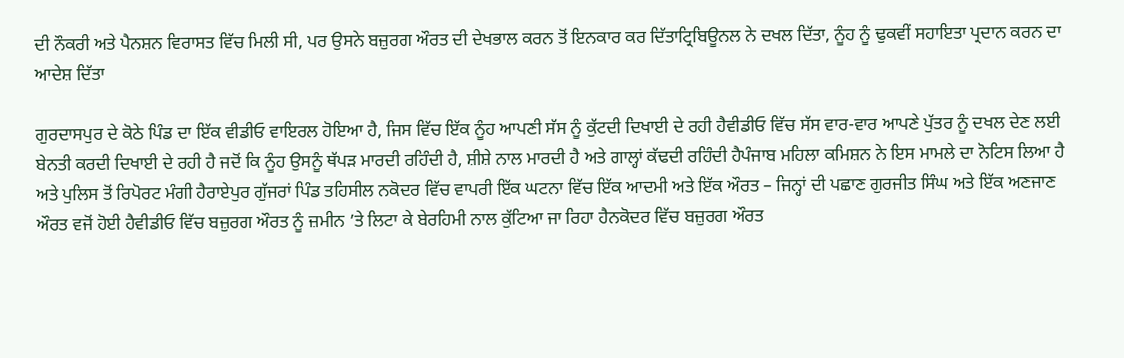ਦੀ ਨੌਕਰੀ ਅਤੇ ਪੈਨਸ਼ਨ ਵਿਰਾਸਤ ਵਿੱਚ ਮਿਲੀ ਸੀ, ਪਰ ਉਸਨੇ ਬਜ਼ੁਰਗ ਔਰਤ ਦੀ ਦੇਖਭਾਲ ਕਰਨ ਤੋਂ ਇਨਕਾਰ ਕਰ ਦਿੱਤਾਟ੍ਰਿਬਿਊਨਲ ਨੇ ਦਖਲ ਦਿੱਤਾ, ਨੂੰਹ ਨੂੰ ਢੁਕਵੀਂ ਸਹਾਇਤਾ ਪ੍ਰਦਾਨ ਕਰਨ ਦਾ ਆਦੇਸ਼ ਦਿੱਤਾ

ਗੁਰਦਾਸਪੁਰ ਦੇ ਕੋਠੇ ਪਿੰਡ ਦਾ ਇੱਕ ਵੀਡੀਓ ਵਾਇਰਲ ਹੋਇਆ ਹੈ, ਜਿਸ ਵਿੱਚ ਇੱਕ ਨੂੰਹ ਆਪਣੀ ਸੱਸ ਨੂੰ ਕੁੱਟਦੀ ਦਿਖਾਈ ਦੇ ਰਹੀ ਹੈਵੀਡੀਓ ਵਿੱਚ ਸੱਸ ਵਾਰ-ਵਾਰ ਆਪਣੇ ਪੁੱਤਰ ਨੂੰ ਦਖਲ ਦੇਣ ਲਈ ਬੇਨਤੀ ਕਰਦੀ ਦਿਖਾਈ ਦੇ ਰਹੀ ਹੈ ਜਦੋਂ ਕਿ ਨੂੰਹ ਉਸਨੂੰ ਥੱਪੜ ਮਾਰਦੀ ਰਹਿੰਦੀ ਹੈ, ਸ਼ੀਸ਼ੇ ਨਾਲ ਮਾਰਦੀ ਹੈ ਅਤੇ ਗਾਲ੍ਹਾਂ ਕੱਢਦੀ ਰਹਿੰਦੀ ਹੈਪੰਜਾਬ ਮਹਿਲਾ ਕਮਿਸ਼ਨ ਨੇ ਇਸ ਮਾਮਲੇ ਦਾ ਨੋਟਿਸ ਲਿਆ ਹੈ ਅਤੇ ਪੁਲਿਸ ਤੋਂ ਰਿਪੋਰਟ ਮੰਗੀ ਹੈਰਾਏਪੁਰ ਗੁੱਜਰਾਂ ਪਿੰਡ ਤਹਿਸੀਲ ਨਕੋਦਰ ਵਿੱਚ ਵਾਪਰੀ ਇੱਕ ਘਟਨਾ ਵਿੱਚ ਇੱਕ ਆਦਮੀ ਅਤੇ ਇੱਕ ਔਰਤ – ਜਿਨ੍ਹਾਂ ਦੀ ਪਛਾਣ ਗੁਰਜੀਤ ਸਿੰਘ ਅਤੇ ਇੱਕ ਅਣਜਾਣ ਔਰਤ ਵਜੋਂ ਹੋਈ ਹੈਵੀਡੀਓ ਵਿੱਚ ਬਜ਼ੁਰਗ ਔਰਤ ਨੂੰ ਜ਼ਮੀਨ ’ਤੇ ਲਿਟਾ ਕੇ ਬੇਰਹਿਮੀ ਨਾਲ ਕੁੱਟਿਆ ਜਾ ਰਿਹਾ ਹੈਨਕੋਦਰ ਵਿੱਚ ਬਜ਼ੁਰਗ ਔਰਤ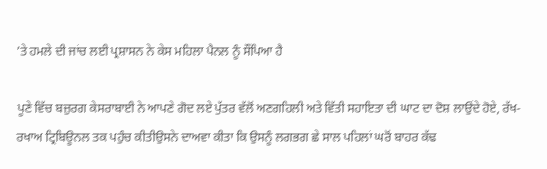’ਤੇ ਹਮਲੇ ਦੀ ਜਾਂਚ ਲਈ ਪ੍ਰਸ਼ਾਸਨ ਨੇ ਕੇਸ ਮਹਿਲਾ ਪੈਨਲ ਨੂੰ ਸੌਂਪਿਆ ਹੈ

ਪੂਣੇ ਵਿੱਚ ਬਜ਼ੁਰਗ ਕੇਸਰਾਬਾਈ ਨੇ ਆਪਣੇ ਗੋਦ ਲਏ ਪੁੱਤਰ ਵੱਲੋਂ ਅਣਗਹਿਲੀ ਅਤੇ ਵਿੱਤੀ ਸਹਾਇਤਾ ਦੀ ਘਾਟ ਦਾ ਦੋਸ਼ ਲਾਉਂਦੇ ਹੋਏ, ਰੱਖ-ਰਖਾਅ ਟ੍ਰਿਬਿਊਨਲ ਤਕ ਪਹੁੰਚ ਕੀਤੀਉਸਨੇ ਦਾਅਵਾ ਕੀਤਾ ਕਿ ਉਸਨੂੰ ਲਗਭਗ ਛੇ ਸਾਲ ਪਹਿਲਾਂ ਘਰੋਂ ਬਾਹਰ ਕੱਢ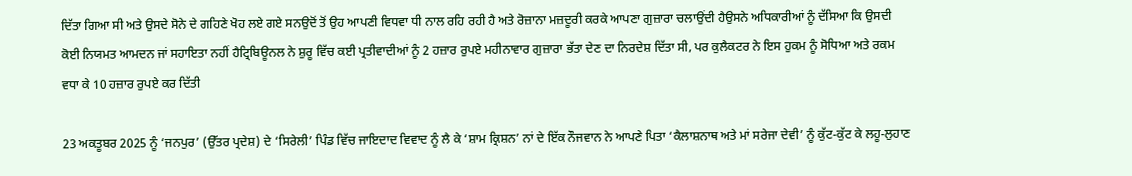ਦਿੱਤਾ ਗਿਆ ਸੀ ਅਤੇ ਉਸਦੇ ਸੋਨੇ ਦੇ ਗਹਿਣੇ ਖੋਹ ਲਏ ਗਏ ਸਨਉਦੋਂ ਤੋਂ ਉਹ ਆਪਣੀ ਵਿਧਵਾ ਧੀ ਨਾਲ ਰਹਿ ਰਹੀ ਹੈ ਅਤੇ ਰੋਜ਼ਾਨਾ ਮਜ਼ਦੂਰੀ ਕਰਕੇ ਆਪਣਾ ਗੁਜ਼ਾਰਾ ਚਲਾਉਂਦੀ ਹੈਉਸਨੇ ਅਧਿਕਾਰੀਆਂ ਨੂੰ ਦੱਸਿਆ ਕਿ ਉਸਦੀ ਕੋਈ ਨਿਯਮਤ ਆਮਦਨ ਜਾਂ ਸਹਾਇਤਾ ਨਹੀਂ ਹੈਟ੍ਰਿਬਿਊਨਲ ਨੇ ਸ਼ੁਰੂ ਵਿੱਚ ਕਈ ਪ੍ਰਤੀਵਾਦੀਆਂ ਨੂੰ 2 ਹਜ਼ਾਰ ਰੁਪਏ ਮਹੀਨਾਵਾਰ ਗੁਜ਼ਾਰਾ ਭੱਤਾ ਦੇਣ ਦਾ ਨਿਰਦੇਸ਼ ਦਿੱਤਾ ਸੀ, ਪਰ ਕੁਲੈਕਟਰ ਨੇ ਇਸ ਹੁਕਮ ਨੂੰ ਸੋਧਿਆ ਅਤੇ ਰਕਮ ਵਧਾ ਕੇ 10 ਹਜ਼ਾਰ ਰੁਪਏ ਕਰ ਦਿੱਤੀ

23 ਅਕਤੂਬਰ 2025 ਨੂੰ ‘ਜਨਪੁਰ’ (ਉੱਤਰ ਪ੍ਰਦੇਸ਼) ਦੇ ‘ਸਿਰੇਲੀ’ ਪਿੰਡ ਵਿੱਚ ਜਾਇਦਾਦ ਵਿਵਾਦ ਨੂੰ ਲੈ ਕੇ ‘ਸ਼ਾਮ ਕ੍ਰਿਸ਼ਨ’ ਨਾਂ ਦੇ ਇੱਕ ਨੌਜਵਾਨ ਨੇ ਆਪਣੇ ਪਿਤਾ ‘ਕੈਲਾਸ਼ਨਾਥ ਅਤੇ ਮਾਂ ਸਰੇਜਾ ਦੇਵੀ’ ਨੂੰ ਕੁੱਟ-ਕੁੱਟ ਕੇ ਲਹੂ-ਲੁਹਾਣ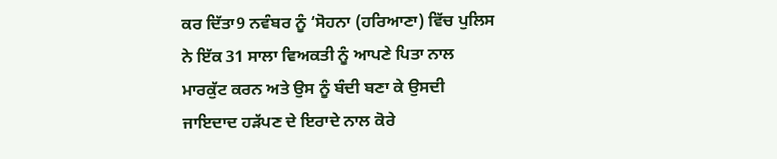ਕਰ ਦਿੱਤਾ9 ਨਵੰਬਰ ਨੂੰ ‘ਸੋਹਨਾ (ਹਰਿਆਣਾ) ਵਿੱਚ ਪੁਲਿਸ ਨੇ ਇੱਕ 31 ਸਾਲਾ ਵਿਅਕਤੀ ਨੂੰ ਆਪਣੇ ਪਿਤਾ ਨਾਲ ਮਾਰਕੁੱਟ ਕਰਨ ਅਤੇ ਉਸ ਨੂੰ ਬੰਦੀ ਬਣਾ ਕੇ ਉਸਦੀ ਜਾਇਦਾਦ ਹੜੱਪਣ ਦੇ ਇਰਾਦੇ ਨਾਲ ਕੋਰੇ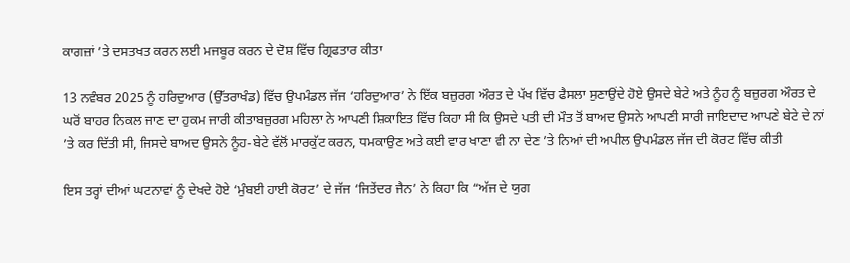ਕਾਗਜ਼ਾਂ ’ਤੇ ਦਸਤਖਤ ਕਰਨ ਲਈ ਮਜਬੂਰ ਕਰਨ ਦੇ ਦੋਸ਼ ਵਿੱਚ ਗ੍ਰਿਫਤਾਰ ਕੀਤਾ

13 ਨਵੰਬਰ 2025 ਨੂੰ ਹਰਿਦੁਆਰ (ਉੱਤਰਾਖੰਡ) ਵਿੱਚ ਉਪਮੰਡਲ ਜੱਜ ‘ਹਰਿਦੁਆਰ’ ਨੇ ਇੱਕ ਬਜ਼ੁਰਗ ਔਰਤ ਦੇ ਪੱਖ ਵਿੱਚ ਫੈਸਲਾ ਸੁਣਾਉਂਦੇ ਹੋਏ ਉਸਦੇ ਬੇਟੇ ਅਤੇ ਨੂੰਹ ਨੂੰ ਬਜ਼ੁਰਗ ਔਰਤ ਦੇ ਘਰੋਂ ਬਾਹਰ ਨਿਕਲ ਜਾਣ ਦਾ ਹੁਕਮ ਜਾਰੀ ਕੀਤਾਬਜ਼ੁਰਗ ਮਹਿਲਾ ਨੇ ਆਪਣੀ ਸ਼ਿਕਾਇਤ ਵਿੱਚ ਕਿਹਾ ਸੀ ਕਿ ਉਸਦੇ ਪਤੀ ਦੀ ਮੌਤ ਤੋਂ ਬਾਅਦ ਉਸਨੇ ਆਪਣੀ ਸਾਰੀ ਜਾਇਦਾਦ ਆਪਣੇ ਬੇਟੇ ਦੇ ਨਾਂ ’ਤੇ ਕਰ ਦਿੱਤੀ ਸੀ, ਜਿਸਦੇ ਬਾਅਦ ਉਸਨੇ ਨੂੰਹ-ਬੇਟੇ ਵੱਲੋਂ ਮਾਰਕੁੱਟ ਕਰਨ, ਧਮਕਾਉਣ ਅਤੇ ਕਈ ਵਾਰ ਖਾਣਾ ਵੀ ਨਾ ਦੇਣ ’ਤੇ ਨਿਆਂ ਦੀ ਅਪੀਲ ਉਪਮੰਡਲ ਜੱਜ ਦੀ ਕੋਰਟ ਵਿੱਚ ਕੀਤੀ

ਇਸ ਤਰ੍ਹਾਂ ਦੀਆਂ ਘਟਨਾਵਾਂ ਨੂੰ ਦੇਖਦੇ ਹੋਏ ‘ਮੁੰਬਈ ਹਾਈ ਕੋਰਟ’ ਦੇ ਜੱਜ ‘ਜਿਤੇਂਦਰ ਜੈਨ’ ਨੇ ਕਿਹਾ ਕਿ “ਅੱਜ ਦੇ ਯੁਗ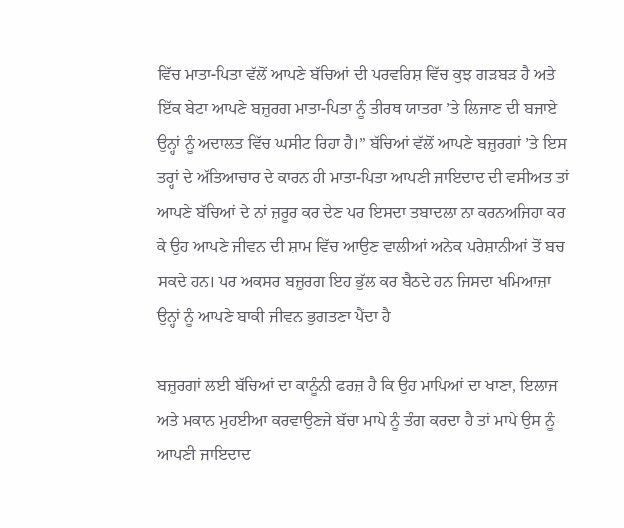ਵਿੱਚ ਮਾਤਾ-ਪਿਤਾ ਵੱਲੋਂ ਆਪਣੇ ਬੱਚਿਆਂ ਦੀ ਪਰਵਰਿਸ਼ ਵਿੱਚ ਕੁਝ ਗੜਬੜ ਹੈ ਅਤੇ ਇੱਕ ਬੇਟਾ ਆਪਣੇ ਬਜ਼ੁਰਗ ਮਾਤਾ-ਪਿਤਾ ਨੂੰ ਤੀਰਥ ਯਾਤਰਾ ’ਤੇ ਲਿਜਾਣ ਦੀ ਬਜਾਏ ਉਨ੍ਹਾਂ ਨੂੰ ਅਦਾਲਤ ਵਿੱਚ ਘਸੀਟ ਰਿਹਾ ਹੈ।” ਬੱਚਿਆਂ ਵੱਲੋਂ ਆਪਣੇ ਬਜ਼ੁਰਗਾਂ ’ਤੇ ਇਸ ਤਰ੍ਹਾਂ ਦੇ ਅੱਤਿਆਚਾਰ ਦੇ ਕਾਰਨ ਹੀ ਮਾਤਾ-ਪਿਤਾ ਆਪਣੀ ਜਾਇਦਾਦ ਦੀ ਵਸੀਅਤ ਤਾਂ ਆਪਣੇ ਬੱਚਿਆਂ ਦੇ ਨਾਂ ਜ਼ਰੂਰ ਕਰ ਦੇਣ ਪਰ ਇਸਦਾ ਤਬਾਦਲਾ ਨਾ ਕਰਨਅਜਿਹਾ ਕਰ ਕੇ ਉਹ ਆਪਣੇ ਜੀਵਨ ਦੀ ਸ਼ਾਮ ਵਿੱਚ ਆਉਣ ਵਾਲੀਆਂ ਅਨੇਕ ਪਰੇਸ਼ਾਨੀਆਂ ਤੋਂ ਬਚ ਸਕਦੇ ਹਨ। ਪਰ ਅਕਸਰ ਬਜ਼ੁਰਗ ਇਹ ਭੁੱਲ ਕਰ ਬੈਠਦੇ ਹਨ ਜਿਸਦਾ ਖਮਿਆਜ਼ਾ ਉਨ੍ਹਾਂ ਨੂੰ ਆਪਣੇ ਬਾਕੀ ਜੀਵਨ ਭੁਗਤਣਾ ਪੈਂਦਾ ਹੈ

ਬਜ਼ੁਰਗਾਂ ਲਈ ਬੱਚਿਆਂ ਦਾ ਕਾਨੂੰਨੀ ਫਰਜ਼ ਹੈ ਕਿ ਉਹ ਮਾਪਿਆਂ ਦਾ ਖਾਣਾ, ਇਲਾਜ ਅਤੇ ਮਕਾਨ ਮੁਹਈਆ ਕਰਵਾਉਣਜੇ ਬੱਚਾ ਮਾਪੇ ਨੂੰ ਤੰਗ ਕਰਦਾ ਹੈ ਤਾਂ ਮਾਪੇ ਉਸ ਨੂੰ ਆਪਣੀ ਜਾਇਦਾਦ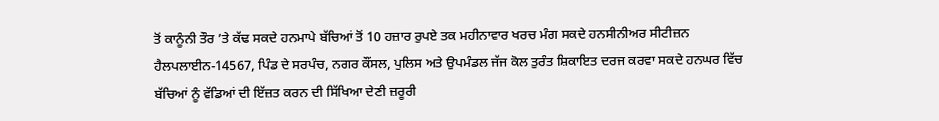ਤੋਂ ਕਾਨੂੰਨੀ ਤੌਰ ’ਤੇ ਕੱਢ ਸਕਦੇ ਹਨਮਾਪੇ ਬੱਚਿਆਂ ਤੋਂ 10 ਹਜ਼ਾਰ ਰੁਪਏ ਤਕ ਮਹੀਨਾਵਾਰ ਖਰਚ ਮੰਗ ਸਕਦੇ ਹਨਸੀਨੀਅਰ ਸੀਟੀਜ਼ਨ ਹੈਲਪਲਾਈਨ-14567, ਪਿੰਡ ਦੇ ਸਰਪੰਚ, ਨਗਰ ਕੌਂਸਲ, ਪੁਲਿਸ ਅਤੇ ਉਪਮੰਡਲ ਜੱਜ ਕੋਲ ਤੁਰੰਤ ਸ਼ਿਕਾਇਤ ਦਰਜ ਕਰਵਾ ਸਕਦੇ ਹਨਘਰ ਵਿੱਚ ਬੱਚਿਆਂ ਨੂੰ ਵੱਡਿਆਂ ਦੀ ਇੱਜ਼ਤ ਕਰਨ ਦੀ ਸਿੱਖਿਆ ਦੇਣੀ ਜ਼ਰੂਰੀ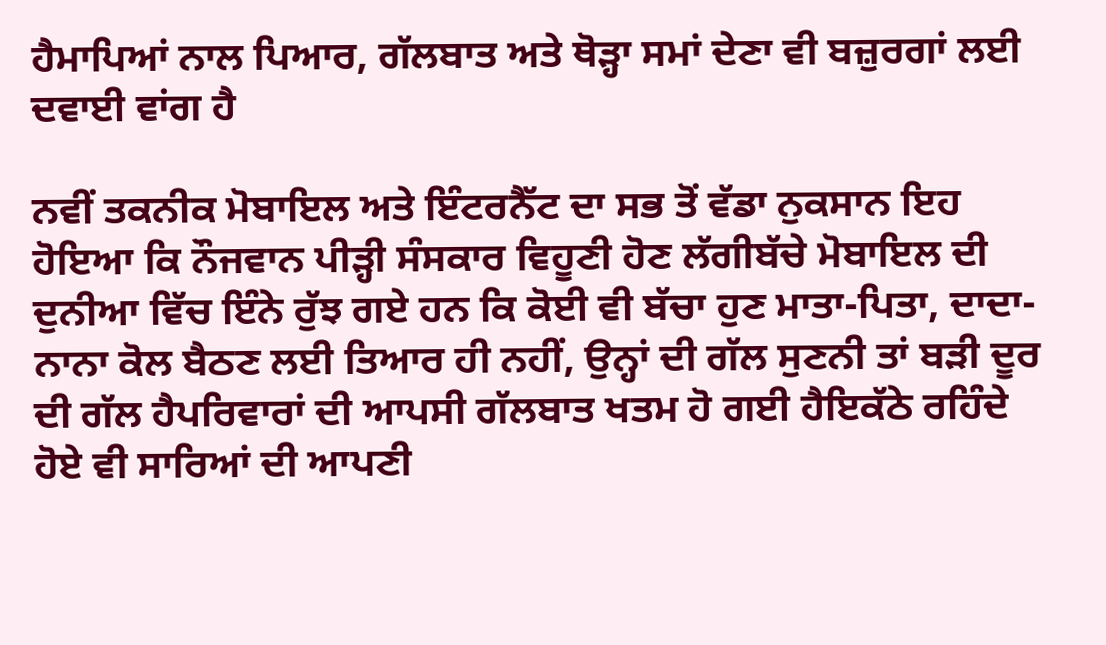ਹੈਮਾਪਿਆਂ ਨਾਲ ਪਿਆਰ, ਗੱਲਬਾਤ ਅਤੇ ਥੋੜ੍ਹਾ ਸਮਾਂ ਦੇਣਾ ਵੀ ਬਜ਼ੁਰਗਾਂ ਲਈ ਦਵਾਈ ਵਾਂਗ ਹੈ

ਨਵੀਂ ਤਕਨੀਕ ਮੋਬਾਇਲ ਅਤੇ ਇੰਟਰਨੈੱਟ ਦਾ ਸਭ ਤੋਂ ਵੱਡਾ ਨੁਕਸਾਨ ਇਹ ਹੋਇਆ ਕਿ ਨੌਜਵਾਨ ਪੀੜ੍ਹੀ ਸੰਸਕਾਰ ਵਿਹੂਣੀ ਹੋਣ ਲੱਗੀਬੱਚੇ ਮੋਬਾਇਲ ਦੀ ਦੁਨੀਆ ਵਿੱਚ ਇੰਨੇ ਰੁੱਝ ਗਏ ਹਨ ਕਿ ਕੋਈ ਵੀ ਬੱਚਾ ਹੁਣ ਮਾਤਾ-ਪਿਤਾ, ਦਾਦਾ-ਨਾਨਾ ਕੋਲ ਬੈਠਣ ਲਈ ਤਿਆਰ ਹੀ ਨਹੀਂ, ਉਨ੍ਹਾਂ ਦੀ ਗੱਲ ਸੁਣਨੀ ਤਾਂ ਬੜੀ ਦੂਰ ਦੀ ਗੱਲ ਹੈਪਰਿਵਾਰਾਂ ਦੀ ਆਪਸੀ ਗੱਲਬਾਤ ਖਤਮ ਹੋ ਗਈ ਹੈਇਕੱਠੇ ਰਹਿੰਦੇ ਹੋਏ ਵੀ ਸਾਰਿਆਂ ਦੀ ਆਪਣੀ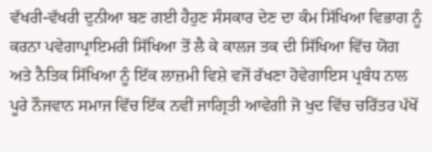ਵੱਖਰੀ-ਵੱਖਰੀ ਦੁਨੀਆ ਬਣ ਗਈ ਹੈਹੁਣ ਸੰਸਕਾਰ ਦੇਣ ਦਾ ਕੰਮ ਸਿੱਖਿਆ ਵਿਭਾਗ ਨੂੰ ਕਰਨਾ ਪਵੇਗਾਪ੍ਰਾਇਮਰੀ ਸਿੱਖਿਆ ਤੋਂ ਲੈ ਕੇ ਕਾਲਜ ਤਕ ਦੀ ਸਿੱਖਿਆ ਵਿੱਚ ਯੋਗ ਅਤੇ ਨੈਤਿਕ ਸਿੱਖਿਆ ਨੂੰ ਇੱਕ ਲਾਜ਼ਮੀ ਵਿਸ਼ੇ ਵਜੋਂ ਰੱਖਣਾ ਹੋਵੇਗਾਇਸ ਪ੍ਰਬੰਧ ਨਾਲ ਪੂਰੇ ਨੌਜਵਾਨ ਸਮਾਜ ਵਿੱਚ ਇੱਕ ਨਵੀਂ ਜਾਗ੍ਰਿਤੀ ਆਵੇਗੀ ਜੋ ਖੁਦ ਵਿੱਚ ਚਰਿੱਤਰ ਪੱਖੋਂ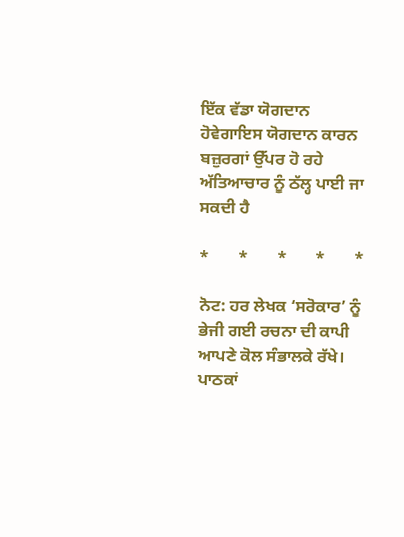ਇੱਕ ਵੱਡਾ ਯੋਗਦਾਨ ਹੋਵੇਗਾਇਸ ਯੋਗਦਾਨ ਕਾਰਨ ਬਜ਼ੁਰਗਾਂ ਉੱਪਰ ਹੋ ਰਹੇ ਅੱਤਿਆਚਾਰ ਨੂੰ ਠੱਲ੍ਹ ਪਾਈ ਜਾ ਸਕਦੀ ਹੈ

*       *       *       *       *

ਨੋਟ: ਹਰ ਲੇਖਕ ‘ਸਰੋਕਾਰ’ ਨੂੰ ਭੇਜੀ ਗਈ ਰਚਨਾ ਦੀ ਕਾਪੀ ਆਪਣੇ ਕੋਲ ਸੰਭਾਲਕੇ ਰੱਖੇ।
ਪਾਠਕਾਂ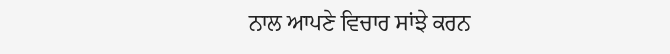ਨਾਲ ਆਪਣੇ ਵਿਚਾਰ ਸਾਂਝੇ ਕਰਨ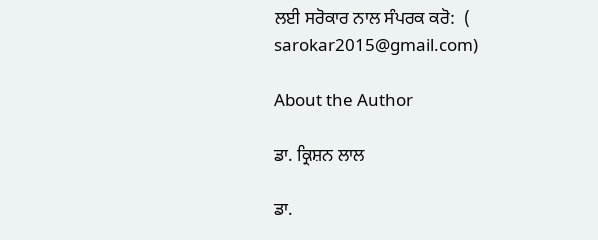ਲਈ ਸਰੋਕਾਰ ਨਾਲ ਸੰਪਰਕ ਕਰੋ:  (
sarokar2015@gmail.com)

About the Author

ਡਾ. ਕ੍ਰਿਸ਼ਨ ਲਾਲ

ਡਾ.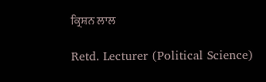ਕ੍ਰਿਸ਼ਨ ਲਾਲ

Retd. Lecturer (Political Science)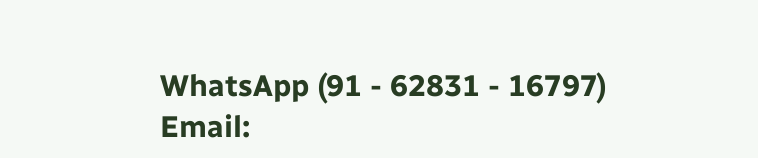WhatsApp (91 - 62831 - 16797)
Email: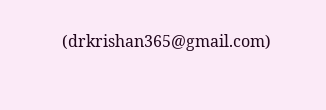(drkrishan365@gmail.com)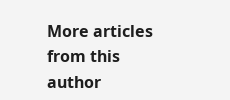More articles from this author